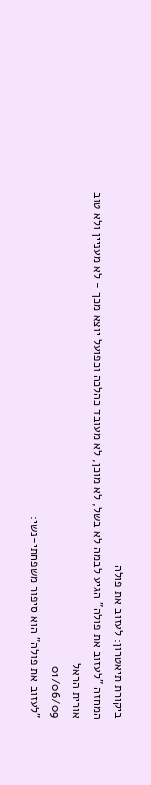ביקורת תיאטרון: לעזוב את פולה
המחזה "לעזוב את פולה" הגיע לבמה לא בשל, לא מוכן, לא מעובד כהלכה וכפועל יוצא מכך - לא מעניין ולא טוב
אורית הראל
01/06/09
"לעזוב את פולה" הוא סיפור משפחתי-נשי: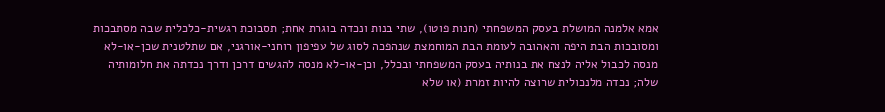אמא אלמנה המושלת בעסק המשפחתי (חנות פוטו), שתי בנות ונכדה בוגרת אחת; תסבוכת רגשית-כלכלית שבה מסתבכות ומסובכות הבת היפה והאהובה לעומת הבת המוחמצת שנהפכה לסוג של עפיפון רוחני-אורגני, אם שתלטנית שכן-או-לא מנסה לכבול אליה לנצח את בנותיה בעסק המשפחתי ובכלל, וכן-או-לא מנסה להגשים דרכן ודרך נכדתה את חלומותיה שלה; נכדה מלנכולית שרוצה להיות זמרת (או שלא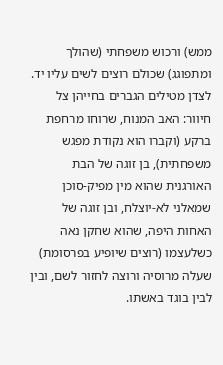ממש) ורכוש משפחתי (שהולך ומתפוגג) שכולם רוצים לשים עליו יד.
לצדן מטילים הגברים בחייהן צל חיוור: האב המנוח, שרוחו מרחפת ברקע (וקברו הוא נקודת מפגש משפחתית), בן זוגה של הבת האורגנית שהוא מין מפיק-סוכן שמאלני לא-יוצלח, ובן זוגה של האחות היפה, שהוא שחקן נאה כשלעצמו (רוצים שיופיע בפרסומת) שעלה מרוסיה ורוצה לחזור לשם, ובין לבין בוגד באשתו.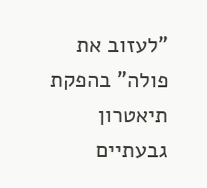"לעזוב את פולה" בהפקת תיאטרון גבעתיים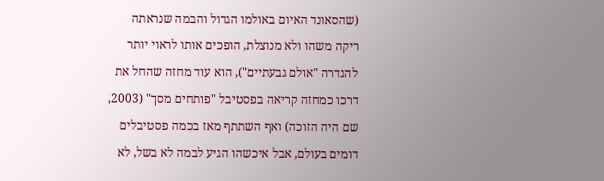(שהסאונד האיום באולמו הגדול והבמה שנראתה ריקה משהו ולא מנוצלת, הופכים אותו לראוי יותר להגדרה "אולם גבעתיים"), הוא עוד מחזה שהחל את דרכו כמחזה קריאה בפסטיבל "פותחים מסך" (2003, שם היה הזוכה) ואף השתתף מאז בכמה פסטיבלים דומים בעולם, אבל איכשהו הגיע לבמה לא בשל, לא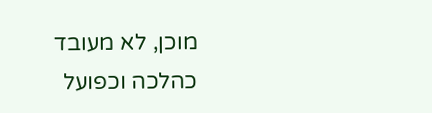מוכן, לא מעובד כהלכה וכפועל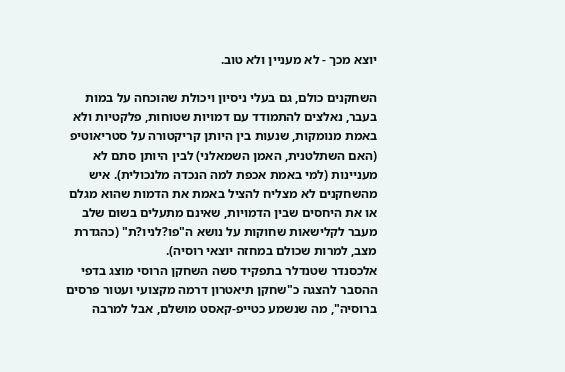יוצא מכך - לא מעניין ולא טוב.

השחקנים כולם, גם בעלי ניסיון ויכולת שהוכחה על במות בעבר, נאלצים להתמודד עם דמויות שטוחות, פלקטיות ולא באמת מנומקות, שנעות בין היותן קריקטורה על סטריאוטיפ (האם השתלטנית, האמן השמאלני) לבין היותן סתם לא מעניינות (למי באמת אכפת למה הנכדה מלנכולית). איש מהשחקנים לא מצליח להציל באמת את הדמות שהוא מגלם או את היחסים שבין הדמויות, שאינם מתעלים בשום שלב מעבר לקלישאות שחוקות על נושא ה"פו?לניו?ת" (כהגדרת מצב, למרות שכולם במחזה יוצאי רוסיה).
אלכסנדר שטנדלר בתפקיד סשה השחקן הרוסי מוצג בדפי ההסבר להצגה כ"שחקן תיאטרון דרמה מקצועי ועטור פרסים ברוסיה", מה שנשמע כטייפ-קאסט מושלם, אבל למרבה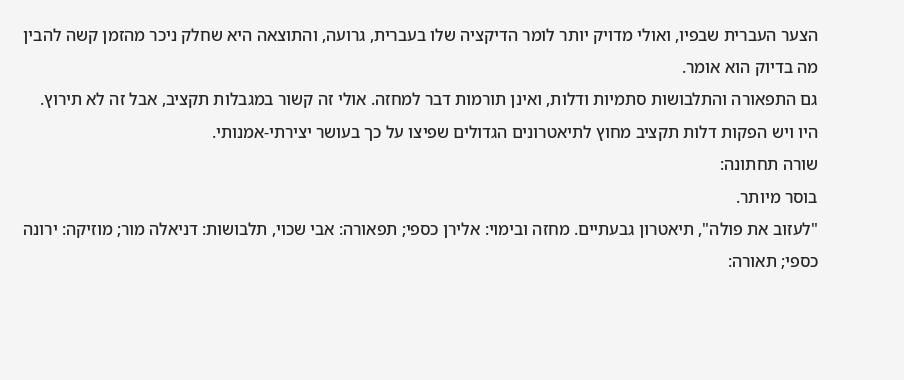הצער העברית שבפיו, ואולי מדויק יותר לומר הדיקציה שלו בעברית, גרועה, והתוצאה היא שחלק ניכר מהזמן קשה להבין מה בדיוק הוא אומר.
גם התפאורה והתלבושות סתמיות ודלות, ואינן תורמות דבר למחזה. אולי זה קשור במגבלות תקציב, אבל זה לא תירוץ. היו ויש הפקות דלות תקציב מחוץ לתיאטרונים הגדולים שפיצו על כך בעושר יצירתי-אמנותי.
שורה תחתונה:
בוסר מיותר.
"לעזוב את פולה", תיאטרון גבעתיים. מחזה ובימוי: אלירן כספי; תפאורה: אבי שכוי, תלבושות: דניאלה מור; מוזיקה: ירונה כספי; תאורה: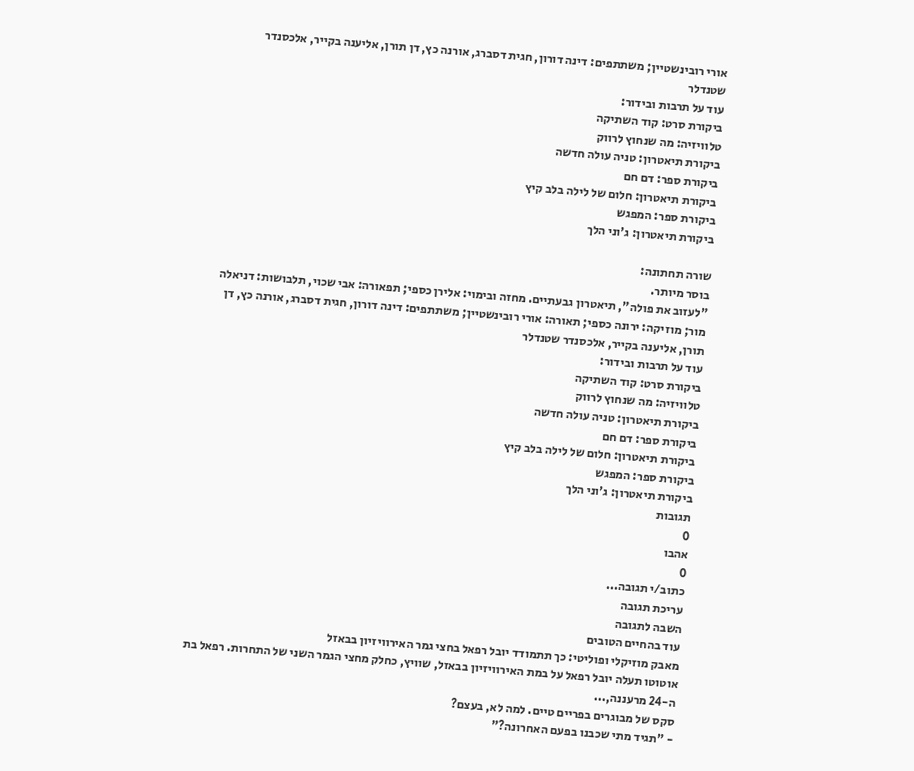אורי רובינשטיין; משתתפים: דינה דורון, חגית דסברג, אורנה כץ, דן תורן, אליענה בקייר, אלכסנדר שטנדלר
עוד על תרבות ובידור:
ביקורת סרט: קוד השתיקה
טלוויזיה: מה שנחוץ לרווק
ביקורת תיאטרון: טניה עולה חדשה
ביקורת ספר: דם חם
ביקורת תיאטרון: חלום של לילה בלב קיץ
ביקורת ספר: המפגש
ביקורת תיאטרון: ג'וני הלך

שורה תחתונה:
בוסר מיותר.
"לעזוב את פולה", תיאטרון גבעתיים. מחזה ובימוי: אלירן כספי; תפאורה: אבי שכוי, תלבושות: דניאלה מור; מוזיקה: ירונה כספי; תאורה: אורי רובינשטיין; משתתפים: דינה דורון, חגית דסברג, אורנה כץ, דן תורן, אליענה בקייר, אלכסנדר שטנדלר
עוד על תרבות ובידור:
ביקורת סרט: קוד השתיקה
טלוויזיה: מה שנחוץ לרווק
ביקורת תיאטרון: טניה עולה חדשה
ביקורת ספר: דם חם
ביקורת תיאטרון: חלום של לילה בלב קיץ
ביקורת ספר: המפגש
ביקורת תיאטרון: ג'וני הלך
תגובות
0
אהבו
0
כתוב/י תגובה...
עריכת תגובה
השבה לתגובה
עוד בהחיים הטובים
מאבק מוזיקלי ופוליטי: כך תתמודד יובל רפאל בחצי גמר האירוויזיון בבאזל
אוטוטו תעלה יובל רפאל על במת האירוויזיון בבאזל, שוויץ, כחלק מחצי הגמר השני של התחרות. רפאל בת ה-24 מרעננה,...
סקס של מבוגרים בפריים טיים. למה לא, בעצם?
- "תגיד מתי שכבנו בפעם האחרונה?"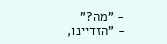- "מה?"
- "הזדיינו,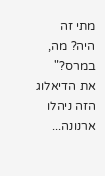מתי זה היה? מה, במרס?"
את הדיאלוג הזה ניהלו ארנונה...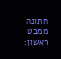חתונה ממבט ראשון: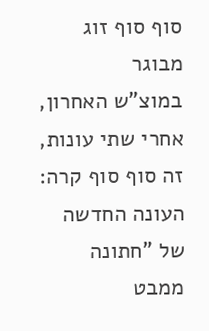סוף סוף זוג מבוגר
במוצ"ש האחרון, אחרי שתי עונות, זה סוף סוף קרה: העונה החדשה של "חתונה ממבט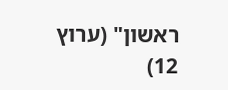ראשון" (ערוץ 12)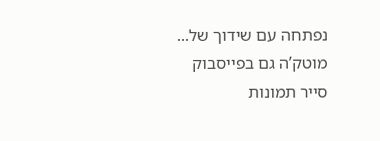נפתחה עם שידוך של...
מוטק’ה גם בפייסבוק
סייר תמונות